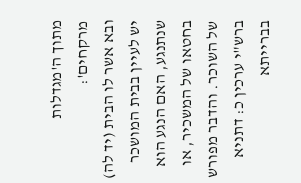מתוך ה'מגדלות מרקחים':
ובא אשר לו הבית (יד לה)
יש לעיין בבית המושכר שנתנגע, האם הנגע הוא בחטאו של המשכיר, או של השוכר. והדבר מפורש ברש"י ערכין כ: דתניא בברייתא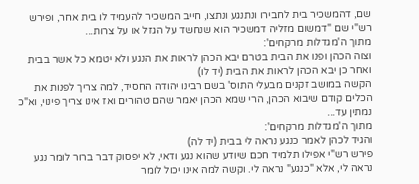שם, דהמשכיר בית לחבירו ונתנגע ונתצו, חייב המשכיר להעמיד לו בית אחר, ופירש רש"י שם "דמשום מזליה דמשכיר הוא שנחשד על הגזל או על צרות...
מתוך ה'מגדלות מרקחים':
וצוה הכהן ופנו את הבית בטרם יבא הכהן לראות את הנגע ולא יטמא כל אשר בבית ואחר כן יבא הכהן לראות את הבית (יד לו)
הקשה במושב זקנים מבעלי התוס' בשם רבינו יהודה החסיד, למה צריך לפנות את הכלים קודם שיבוא הכהן, הרי שמא הכהן יאמר שהם טהורים ואז אינו צריך פינוי, וא"כ נמתין עד...
מתוך ה'מגדלות מרקחים':
והגיד לכהן לאמר כנגע נראה לי בבית (יד לה)
פירש רש"י אפילו תלמיד חכם שיודע שהוא נגע ודאי, לא יפסוק דבר ברור לומר נגע נראה לי, אלא "כנגע" נראה לי. וקשה למה אינו יכול לומר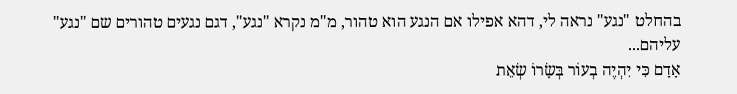בהחלט "נגע" נראה לי, דהא אפילו אם הנגע הוא טהור, מ"מ נקרא "נגע", דגם נגעים טהורים שם "נגע" עליהם...
אָדָם כִּי יִהְיֶה בְעוֹר בְּשָׂרוֹ שְׂאֵת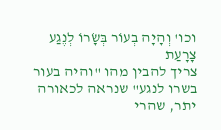וכו' וְהָיָה בְעוֹר בְּשָׂרוֹ לְנֶגַע צָרָעַת
צריך להבין מהו "והיה בעור בשרו לנגע" שנראה לכאורה יתר, שהרי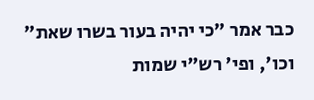כבר אמר "כי יהיה בעור בשרו שאת" וכו', ופי' רש"י שמות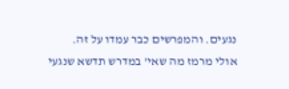נגעים. והמפרשים כבר עמדו על זה.
אולי מרמז מה שאי' במדרש תדשא שנגעי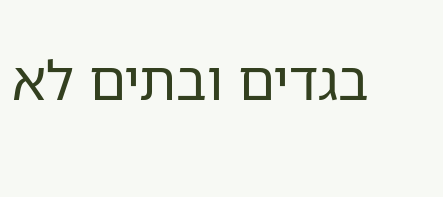בגדים ובתים לא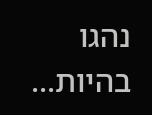נהגו בהיות...